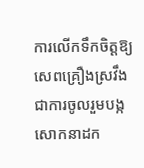ការលើកទឹកចិត្តឱ្យសេពគ្រឿងស្រវឹងជាការចូលរួមបង្កសោកនាដក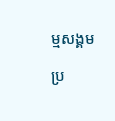ម្មសង្គម

ប្រ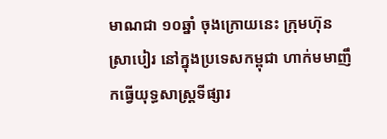មាណជា ១០ឆ្នាំ ចុងក្រោយនេះ ក្រុមហ៊ុនស្រាបៀរ នៅក្នុងប្រទេសកម្ពុជា ហាក់មមាញឹកធ្វើយុទ្ធសាស្ត្រទីផ្សារ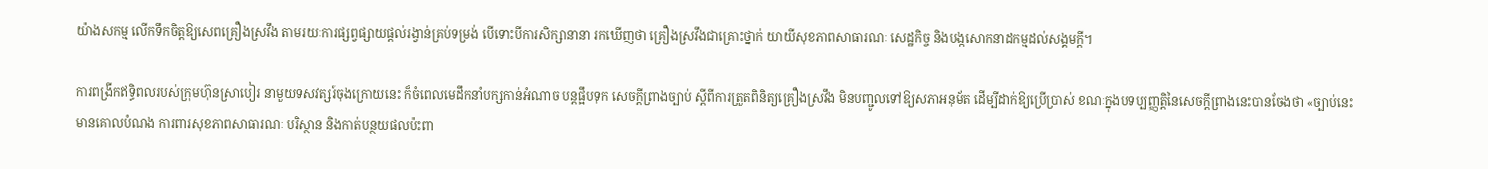យ៉ាងសកម្ម លើកទឹកចិត្តឱ្យសេពគ្រឿងស្រវឹង តាមរយៈការផ្សព្វផ្សាយផ្តល់រង្វាន់គ្រប់ទម្រង់ បើទោះបីការសិក្សានានា រកឃើញថា គ្រឿងស្រវឹងជាគ្រោះថ្នាក់ យាយីសុខភាពសាធារណៈ សេដ្ឋកិច្ច និងបង្កសោកនាដកម្មដល់សង្គមក្តី។

ការពង្រីកឥទ្ធិពលរបស់ក្រុមហ៊ុនស្រាបៀរ នាមួយទសវត្សរ៍ចុងក្រោយនេះ ក៏ចំពេលមេដឹកនាំបក្សកាន់អំណាច បន្តផ្អឹបទុក សេចក្តីព្រាងច្បាប់ ស្តីពីការត្រួតពិនិត្យគ្រឿងស្រវឹង មិនបញ្ជូលទៅឱ្យសភាអនុម័ត ដើម្បីដាក់ឱ្យប្រើប្រាស់ ខណៈក្នុងបទប្បញ្ញត្តិនៃសេចក្តីព្រាងនេះបានចែងថា «ច្បាប់នេះមានគោលបំណង ការពារសុខភាពសាធារណៈ បរិស្ថាន និងកាត់បន្ថយផលប៉ះពា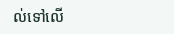ល់ទៅលើ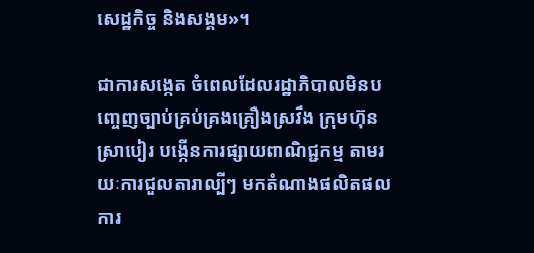សេដ្ឋកិច្ច និងសង្គម»។

ជាការសង្កេត ចំពេលដែលរដ្ឋាភិបាលមិនបញ្ចេញច្បាប់គ្រប់គ្រងគ្រឿងស្រវឹង ក្រុមហ៊ុនស្រាបៀរ បង្កើនការផ្សាយពាណិជ្ជកម្ម តាមរយៈការជួលតារាល្បីៗ មកតំណាងផលិតផល ការ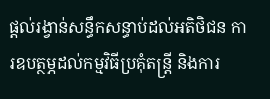ផ្ដល់រង្វាន់សន្ធឹកសន្ធាប់ដល់អតិថិជន ការឧបត្ថម្ភដល់កម្មវិធីប្រគុំតន្ត្រី និងការ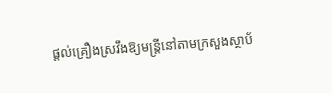ផ្ដល់គ្រឿងស្រវឹងឱ្យមន្ត្រីនៅតាមក្រសួងស្ថាប័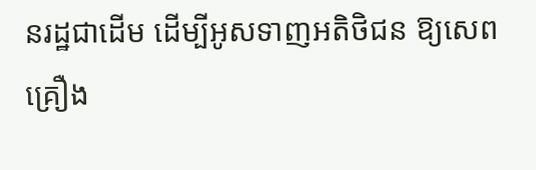នរដ្ឋជាដើម ដើម្បីអូសទាញអតិថិជន ឱ្យសេពគ្រឿង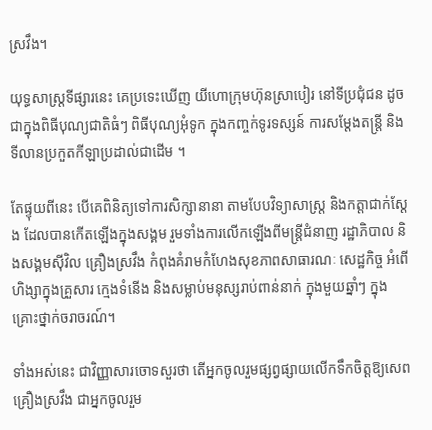ស្រវឹង។

យុទ្ធសាស្ត្រទីផ្សារនេះ គេប្រទេះឃើញ យីហោក្រុមហ៊ុនស្រាបៀរ នៅទីប្រជុំជន ដូចជាក្នុងពិធីបុណ្យជាតិធំៗ ពិធីបុណ្យអុំទូក ក្នុងកញ្ចក់ទូរទស្សន៍ ការសម្តែងតន្ត្រី និងទីលានប្រកួតកីឡាប្រដាល់ជាដើម ។

តែផ្ទុយពីនេះ បើគេពិនិត្យទៅការសិក្សានានា តាមបែបវិទ្យាសាស្ត្រ និងកត្តាជាក់ស្តែង ដែលបានកើតឡើងក្នុងសង្គម រួមទាំងការលើកឡើងពីមន្ត្រីជំនាញ រដ្ឋាភិបាល និងសង្គមស៊ីវិល គ្រឿងស្រវឹង កំពុងគំរាមកំហែងសុខភាពសាធារណៈ សេដ្ឋកិច្ច អំពើហិង្សាក្នុងគ្រួសារ ក្មេងទំនើង និងសម្លាប់មនុស្សរាប់ពាន់នាក់ ក្នុងមួយឆ្នាំៗ ក្នុងគ្រោះថ្នាក់ចរាចរណ៍។

ទាំងអស់នេះ ជាវិញ្ញាសារចោទសួរថា តើអ្នកចូលរួមផ្សព្វផ្សាយលើកទឹកចិត្តឱ្យសេពគ្រឿងស្រវឹង ជាអ្នកចូលរួម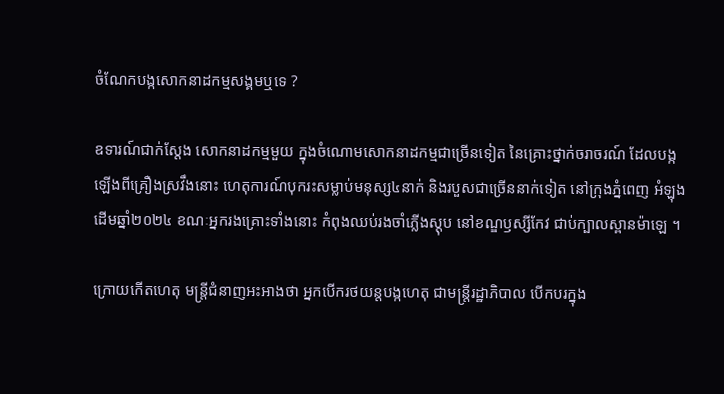ចំណែកបង្កសោកនាដកម្មសង្គមឬទេ ?

ឧទារណ៍ជាក់ស្តែង សោកនាដកម្មមួយ ក្នុងចំណោមសោកនាដកម្មជាច្រើនទៀត នៃគ្រោះថ្នាក់ចរាចរណ៍ ដែលបង្កឡើងពីគ្រឿងស្រវឹងនោះ ហេតុការណ៍បុករះសម្លាប់មនុស្ស៤នាក់ និងរបួសជាច្រើននាក់ទៀត នៅក្រុងភ្នំពេញ អំឡុងដើមឆ្នាំ២០២៤ ខណៈអ្នករងគ្រោះទាំងនោះ កំពុងឈប់រងចាំភ្លើងស្តុប នៅខណ្ឌឫស្សីកែវ ជាប់ក្បាលស្ពានម៉ាឡេ ។

ក្រោយកើតហេតុ មន្ត្រីជំនាញអះអាងថា អ្នកបើករថយន្តបង្កហេតុ ជាមន្រ្តីរដ្ឋាភិបាល បើកបរក្នុង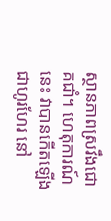ស្ថានភាពស្រវឹងជោគជាំ។ ហេតុការណ៍នេះ វាបានកើតឡើងជាហូរហែរ នៅ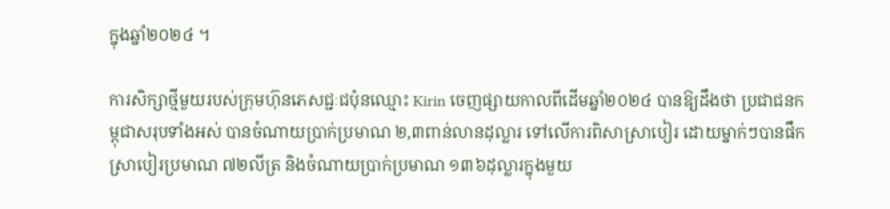ក្នុងឆ្នាំ២០២៤ ។

ការសិក្សាថ្មីមួយរបស់ក្រុមហ៊ុនភេសជ្ជៈជប៉ុនឈ្មោះ Kirin ចេញផ្សាយកាលពីដើមឆ្នាំ២០២៤ បានឱ្យដឹងថា ប្រជាជនកម្ពុជាសរុបទាំងអស់ បានចំណាយប្រាក់ប្រមាណ ២,៣ពាន់លានដុល្លារ ទៅលើការពិសាស្រាបៀរ ដោយម្នាក់ៗបានផឹកស្រាបៀរប្រមាណ ៧២លីត្រ និងចំណាយប្រាក់ប្រមាណ ១៣៦ដុល្លារក្នុងមួយ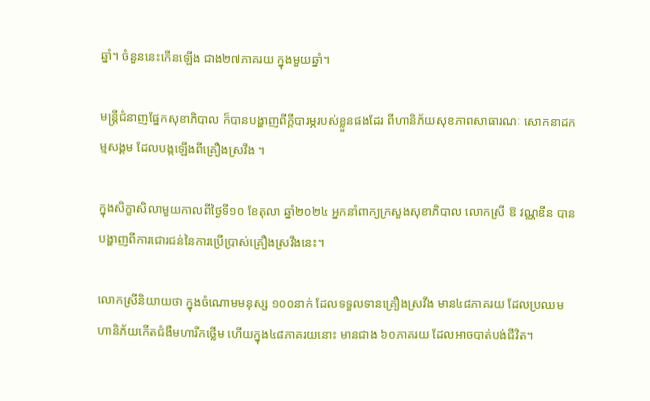ឆ្នាំ។ ចំនួននេះកើនឡើង ជាង២៧ភាគរយ ក្នុងមួយឆ្នាំ។

មន្ត្រីជំនាញផ្នែកសុខាភិបាល ក៏បានបង្ហាញពីក្តីបារម្ភរបស់ខ្លួនផងដែរ ពីហានិភ័យសុខភាពសាធារណៈ សោកនាដកម្មសង្គម ដែលបង្កឡើងពីគ្រឿងស្រវឹង ។

ក្នុងសិក្ខាសិលាមួយកាលពីថ្ងៃទី១០ ខែតុលា ឆ្នាំ២០២៤ អ្នកនាំពាក្យក្រសួងសុខាភិបាល លោកស្រី ឱ វណ្ណឌីន បានបង្ហាញពីការជោរជន់នៃការប្រើប្រាស់គ្រឿងស្រវឹងនេះ។

លោកស្រីនិយាយថា ក្នុងចំណោមមនុស្ស ១០០នាក់ ដែលទទួលទានគ្រឿងស្រវឹង មាន៤៨ភាគរយ ដែលប្រឈមហានិភ័យកើតជំងឺមហារីកថ្លើម ហើយក្នុង៤៨ភាគរយនោះ មានជាង ៦០ភាគរយ ដែលអាចបាត់បង់ជីវិត។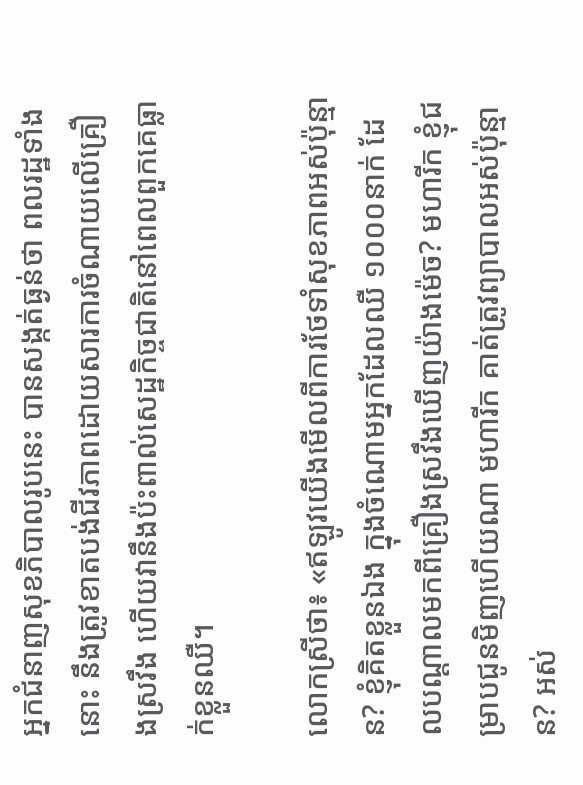អ្នកជំនាញសុខភិបាលរូបនេះ បានសង្កត់ធ្ងន់ថា ពលរដ្ឋទាំងនោះ នឹងត្រូវខាតបង់ជីវភាពដោយសារការចំណាយលើគ្រឿងស្រវឹង ហើយវានឹងប៉ះពាល់សេដ្ឋកិច្ចជាតិនៅពេលពួកគេធ្លាក់ខ្លួនឈឺ។

លោកស្រីថា៖ «ឥឡូវយើងមើលពីការថែទាំសុខភាពអស់ប៉ុន្មាន? ខ្ញុំគិតខ្លួនឯង ក្នុងចំណោមអ្នកដែលឈឺ ១០០០នាក់ ដែលបណ្តាលមកពីគ្រឿងស្រវឹងឃើញយ៉ាងម៉េច? មហារីក ខ្ញុំជម្រាបជូនមិញហើយណា មហារីក គាត់ត្រូវព្យាបាលអស់ប៉ុន្មាន? អស់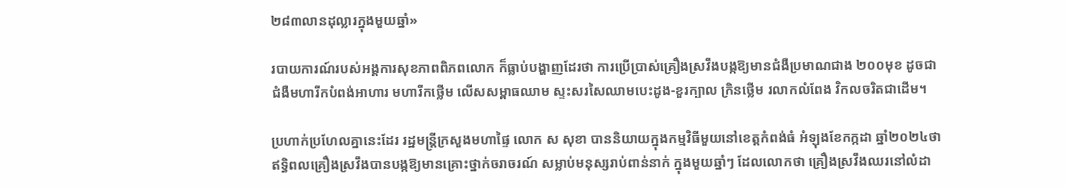២៨៣លានដុល្លារក្នុងមួយឆ្នាំ»

របាយការណ៍របស់អង្គការសុខភាពពិភពលោក ក៏ធ្លាប់បង្ហាញដែរថា ការប្រើប្រាស់គ្រឿងស្រវឹងបង្កឱ្យមានជំងឺប្រមាណជាង ២០០មុខ ដូចជា ជំងឺមហារីកបំពង់អាហារ មហារីកថ្លើម លើសសម្ពាធឈាម ស្ទះសរសៃឈាមបេះដូង-ខួរក្បាល ក្រិនថ្លើម រលាកលំពែង វិកលចរិតជាដើម។

ប្រហាក់ប្រហែលគ្នានេះដែរ រដ្ឋមន្ត្រីក្រសួងមហាផ្ទៃ លោក ស សុខា បាននិយាយក្នុងកម្មវិធីមួយនៅខេត្តកំពង់ធំ អំឡុងខែកក្កដា ឆ្នាំ២០២៤ថា ឥទ្ធិពលគ្រឿងស្រវឹងបានបង្កឱ្យមានគ្រោះថ្នាក់ចរាចរណ៍ សម្លាប់មនុស្សរាប់ពាន់នាក់ ក្នុងមួយឆ្នាំៗ ដែលលោកថា គ្រឿងស្រវឹងឈរនៅលំដា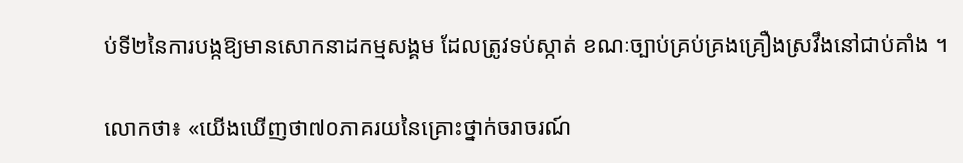ប់ទី២នៃការបង្កឱ្យមានសោកនាដកម្មសង្គម ដែលត្រូវទប់ស្កាត់ ខណៈច្បាប់គ្រប់គ្រងគ្រឿងស្រវឹងនៅជាប់គាំង ។

លោកថា៖ «យើងឃើញថា៧០ភាគរយនៃគ្រោះថ្នាក់ចរាចរណ៍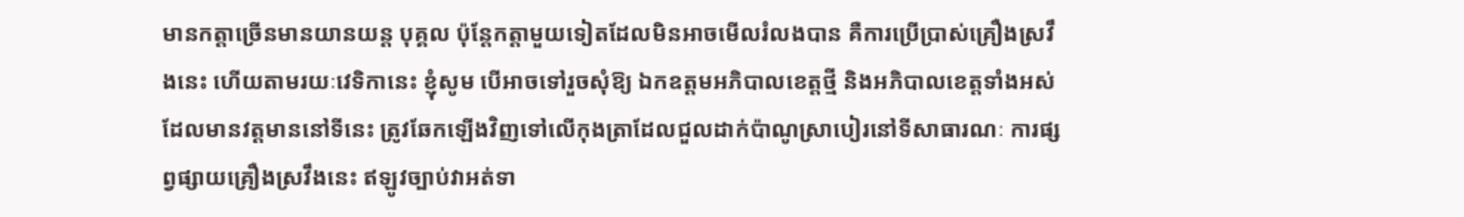មានកត្តាច្រើនមានយានយន្ត បុគ្គល ប៉ុន្តែកត្តាមួយទៀតដែលមិនអាចមើលរំលងបាន គឺការប្រើប្រាស់គ្រឿងស្រវឹងនេះ ហើយតាមរយៈវេទិកានេះ ខ្ញុំសូម បើអាចទៅរួចសុំឱ្យ ឯកឧត្តមអភិបាលខេត្តថ្មី និងអភិបាលខេត្តទាំងអស់ដែលមានវត្តមាននៅទីនេះ ត្រូវឆែកឡើងវិញទៅលើកុងត្រាដែលជួលដាក់ប៉ាណូស្រាបៀរនៅទីសាធារណៈ ការផ្សព្វផ្សាយគ្រឿងស្រវឹងនេះ ឥឡូវច្បាប់វាអត់ទា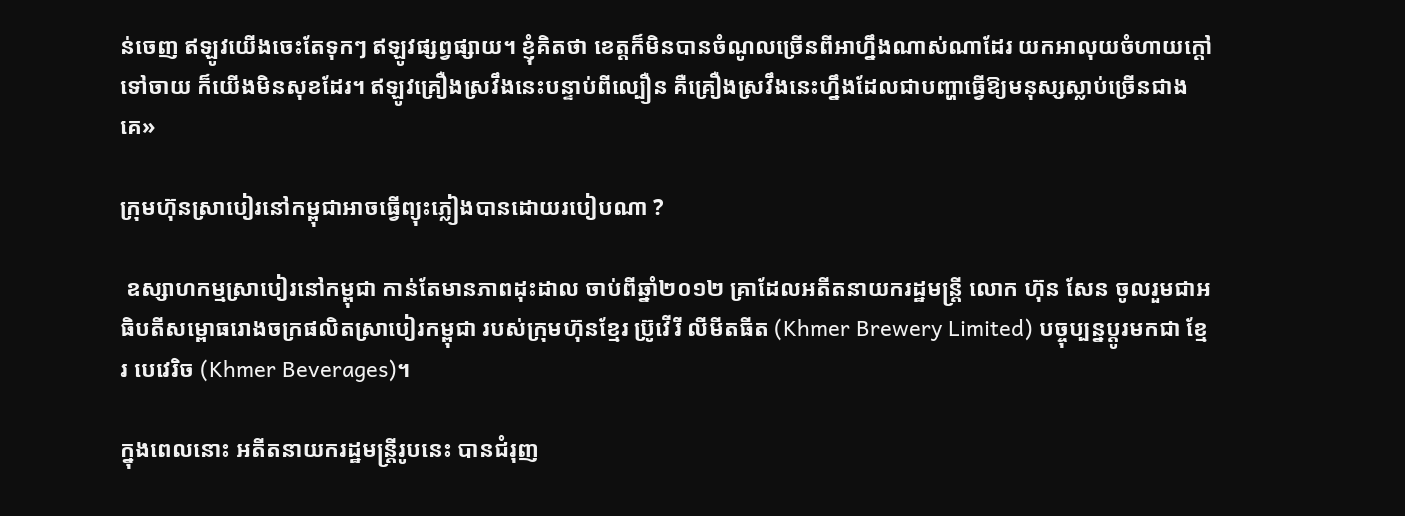ន់ចេញ ឥឡូវយើងចេះតែទុកៗ ឥឡូវផ្សព្វផ្សាយ។ ខ្ញុំគិតថា ខេត្តក៏មិនបានចំណូលច្រើនពីអាហ្នឹងណាស់ណាដែរ យកអាលុយចំហាយក្តៅទៅចាយ ក៏យើងមិនសុខដែរ។ ឥឡូវគ្រឿងស្រវឹងនេះបន្ទាប់ពីល្បឿន គឺគ្រឿងស្រវឹងនេះហ្នឹងដែលជាបញ្ហាធ្វើឱ្យមនុស្សស្លាប់ច្រើនជាងគេ»

ក្រុមហ៊ុនស្រាបៀរនៅកម្ពុជាអាចធ្វើព្យុះភ្លៀងបានដោយរបៀបណា ?

 ឧស្សាហកម្មស្រាបៀរនៅកម្ពុជា កាន់តែមានភាពដុះដាល ចាប់ពីឆ្នាំ២០១២ គ្រាដែលអតីតនាយករដ្ឋមន្ត្រី លោក ហ៊ុន សែន ចូលរួមជាអធិបតីសម្ពោធរោងចក្រផលិតស្រាបៀរកម្ពុជា របស់ក្រុមហ៊ុនខ្មែរ ប្រ៊ូវើរី លីមីតធីត (Khmer Brewery Limited) បច្ចុប្បន្នប្ដូរមកជា ខ្មែរ បេវេរិច (Khmer Beverages)។

ក្នុងពេលនោះ អតីតនាយករដ្ឋមន្ត្រីរូបនេះ បានជំរុញ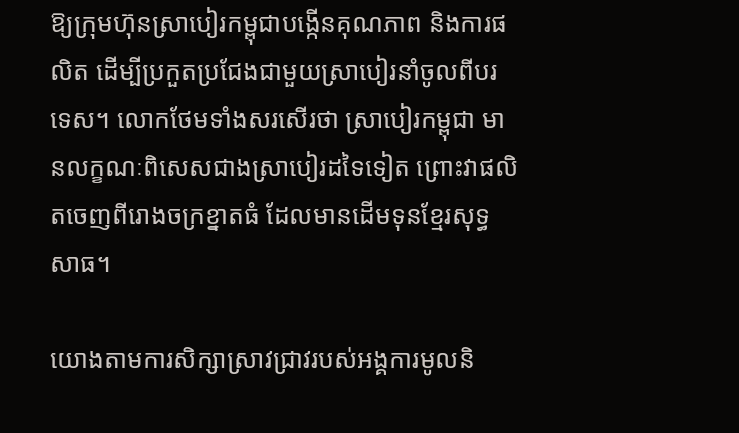ឱ្យក្រុមហ៊ុនស្រាបៀរកម្ពុជាបង្កើនគុណភាព និងការផលិត ដើម្បីប្រកួតប្រជែងជាមួយស្រាបៀរនាំចូលពីបរទេស។ លោកថែមទាំងសរសើរថា ស្រាបៀរកម្ពុជា មានលក្ខណៈពិសេសជាងស្រាបៀរដទៃទៀត ព្រោះវាផលិតចេញពីរោងចក្រខ្នាតធំ ដែលមានដើមទុនខ្មែរសុទ្ធសាធ។

យោងតាមការសិក្សាស្រាវជ្រាវរបស់អង្គការមូលនិ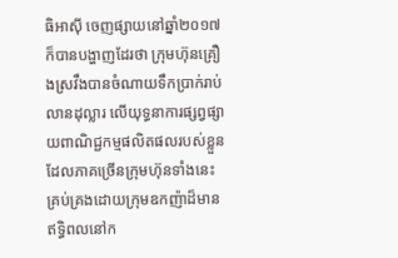ធិអាស៊ី ចេញផ្សាយនៅឆ្នាំ២០១៧ ក៏បានបង្ហាញដែរថា ក្រុមហ៊ុនគ្រឿងស្រវឹងបានចំណាយទឹកប្រាក់រាប់លានដុល្លារ លើយុទ្ធនាការផ្សព្វផ្សាយពាណិជ្ជកម្មផលិតផលរបស់ខ្លួន ដែលភាគច្រើនក្រុមហ៊ុនទាំងនេះគ្រប់គ្រងដោយក្រុមឧកញ៉ាដ៏មានឥទ្ធិពលនៅក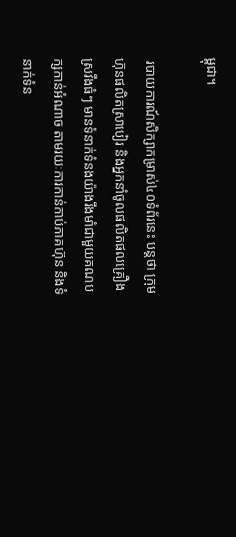ម្ពុជា។

 របាយការណ៍សិក្សាកម្រាស់៤០ទំព័រនេះ បន្តថា ក្រុមហ៊ុនផលិតស្រាបៀរ និងអ្នកនាំចូលផលិតផលគ្រឿងស្រវឹងធំៗ មានទំនាក់ទំនងយ៉ាងរឹងមាំជាមួយគណបក្សកាន់អំណាច តាមរយៈការកាន់កាប់ភាគហ៊ុន និងទំនាក់ទំន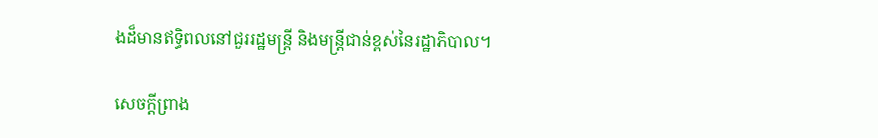ងដ៏មានឥទ្ធិពលនៅជួររដ្ឋមន្ត្រី និងមន្ត្រីជាន់ខ្ពស់នៃរដ្ឋាភិបាល។

សេចក្តីព្រាង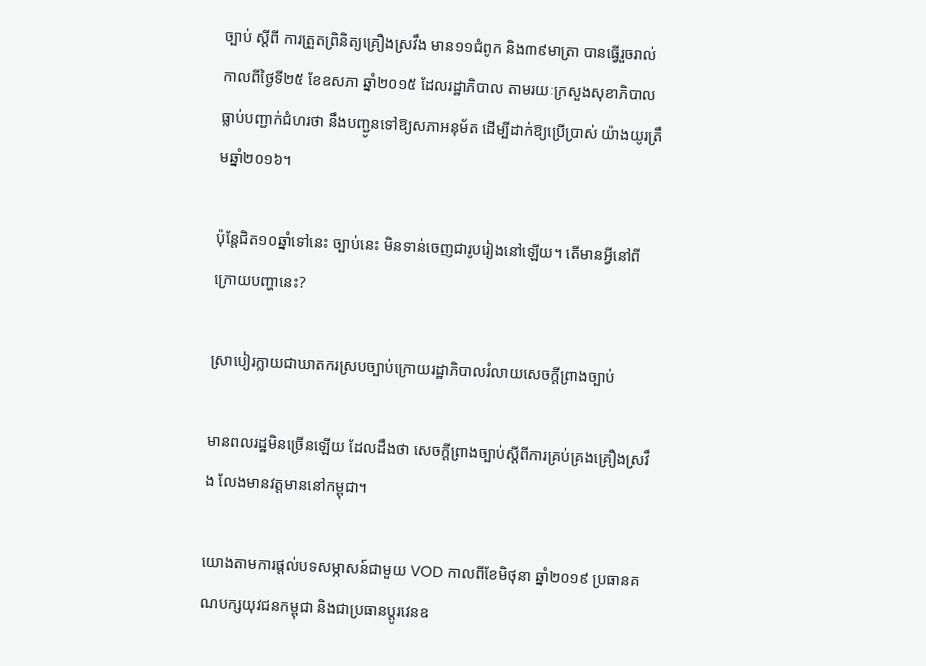ច្បាប់ ស្តីពី ការត្រួតព្រិនិត្យគ្រឿងស្រវឹង មាន១១ជំពូក និង៣៩មាត្រា បានធ្វើរួចរាល់កាលពីថ្ងៃទី២៥ ខែឧសភា ឆ្នាំ២០១៥ ដែលរដ្ឋាភិបាល តាមរយៈក្រសួងសុខាភិបាល ធ្លាប់បញ្ជាក់ជំហរថា នឹងបញ្ជូនទៅឱ្យសភាអនុម័ត ដើម្បីដាក់ឱ្យប្រើប្រាស់ យ៉ាងយូរត្រឹមឆ្នាំ២០១៦។

ប៉ុន្តែជិត១០ឆ្នាំទៅនេះ ច្បាប់នេះ មិនទាន់ចេញជារូបរៀងនៅឡើយ។ តើមានអ្វីនៅពីក្រោយបញ្ហានេះ?

ស្រាបៀរក្លាយជាឃាតករស្របច្បាប់ក្រោយរដ្ឋាភិបាលរំលាយសេចក្តីព្រាងច្បាប់

មានពលរដ្ឋមិនច្រើនឡើយ ដែលដឹងថា សេចក្ដីព្រាងច្បាប់ស្ដីពីការគ្រប់គ្រងគ្រឿងស្រវឹង លែងមានវត្តមាននៅកម្ពុជា។

យោងតាមការផ្ដល់បទសម្ភាសន៍ជាមួយ VOD កាលពីខែមិថុនា ឆ្នាំ២០១៩ ប្រធានគណបក្សយុវជនកម្ពុជា និងជាប្រធានប្ដូរវេនឧ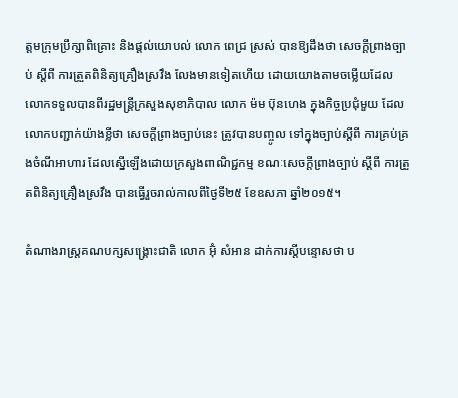ត្តមក្រុមប្រឹក្សាពិគ្រោះ និងផ្ដល់យោបល់ លោក ពេជ្រ ស្រស់ បានឱ្យដឹងថា សេចក្ដីព្រាងច្បាប់ ស្ដីពី ការត្រួតពិនិត្យគ្រឿងស្រវឹង លែងមានទៀតហើយ ដោយយោងតាមចម្លើយដែលលោកទទួលបានពីរដ្ឋមន្ត្រីក្រសួងសុខាភិបាល លោក ម៉ម ប៊ុនហេង ក្នុងកិច្ចប្រជុំមួយ ដែលលោកបញ្ជាក់យ៉ាងខ្លីថា សេចក្ដីព្រាងច្បាប់នេះ ត្រូវបានបញ្ចូល ទៅក្នុងច្បាប់ស្ដីពី ការគ្រប់គ្រងចំណីអាហារ ដែលស្នើឡើងដោយក្រសួងពាណិជ្ជកម្ម ខណៈសេចក្តីព្រាងច្បាប់ ស្តីពី ការត្រួតពិនិត្យគ្រឿងស្រវឹង បានធ្វើរួចរាល់កាលពីថ្ងៃទី២៥ ខែឧសភា ឆ្នាំ២០១៥។

តំណាងរាស្ត្រគណបក្សសង្គ្រោះជាតិ លោក អ៊ុំ សំអាន ដាក់ការស្តីបន្ទោសថា ប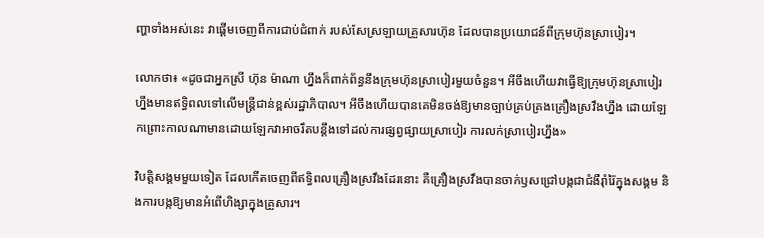ញ្ហាទាំងអស់នេះ វាផ្តើមចេញពីការជាប់ជំពាក់ របស់សែស្រឡាយគ្រួសារហ៊ុន ដែលបានប្រយោជន៍ពីក្រុមហ៊ុនស្រាបៀរ។

លោកថា៖ «ដូចជាអ្នកស្រី ហ៊ុន ម៉ាណា ហ្នឹងក៏ពាក់ព័ន្ធនឹងក្រុមហ៊ុនស្រាបៀរមួយចំនួន។ អីចឹងហើយវាធ្វើឱ្យក្រុមហ៊ុនស្រាបៀរហ្នឹងមានឥទ្ធិពលទៅលើមន្ត្រីជាន់ខ្ពស់រដ្ឋាភិបាល។ អីចឹងហើយបានគេមិនចង់ឱ្យមានច្បាប់គ្រប់គ្រងគ្រឿងស្រវឹងហ្នឹង ដោយឡែកព្រោះកាលណាមានដោយឡែកវាអាចរឹតបន្តឹងទៅដល់ការផ្សព្វផ្សាយស្រាបៀរ ការលក់ស្រាបៀរហ្នឹង»

វិបត្តិសង្គមមួយទៀត ដែលកើតចេញពីឥទ្ធិពលគ្រឿងស្រវឹងដែរនោះ គឺគ្រឿងស្រវឹងបានចាក់ឫសជ្រៅបង្កជាជំងឺរ៉ាំរ៉ៃក្នុងសង្គម និងការបង្កឱ្យមានអំពើហិង្សាក្នុងគ្រួសារ។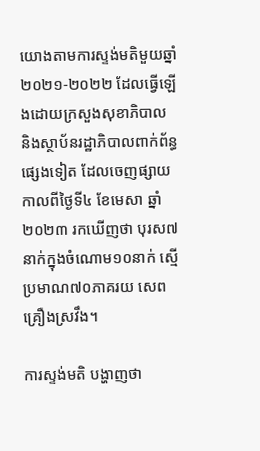យោងតាមការស្ទង់មតិមួយឆ្នាំ២០២១-២០២២ ដែលធ្វើឡើងដោយក្រសួងសុខាភិបាល និងស្ថាប័នរដ្ឋាភិបាលពាក់ព័ន្ធផ្សេងទៀត ដែលចេញផ្សាយកាលពីថ្ងៃទី៤ ខែមេសា ឆ្នាំ២០២៣ រកឃើញថា បុរស៧នាក់ក្នុងចំណោម១០នាក់ ស្មើប្រមាណ៧០ភាគរយ សេពគ្រឿងស្រវឹង។

ការស្ទង់មតិ បង្ហាញថា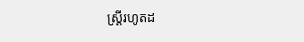ស្ត្រីរហូតដ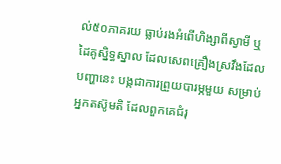ល់៥០ភាគរយ ធ្លាប់រងអំពើហិង្សាពីស្វាមី ឬដៃគូស្និទ្ធស្នាល ដែលសេពគ្រឿងស្រវឹងដែលបញ្ហានេះ បង្កជាការព្រួយបារម្ភមួយ សម្រាប់អ្នកតស៊ូមតិ ដែលពួកគេជំរុ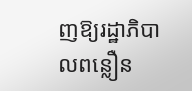ញឱ្យរដ្ឋាភិបាលពន្លឿន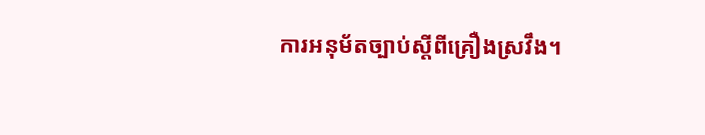ការអនុម័តច្បាប់ស្តីពីគ្រឿងស្រវឹង។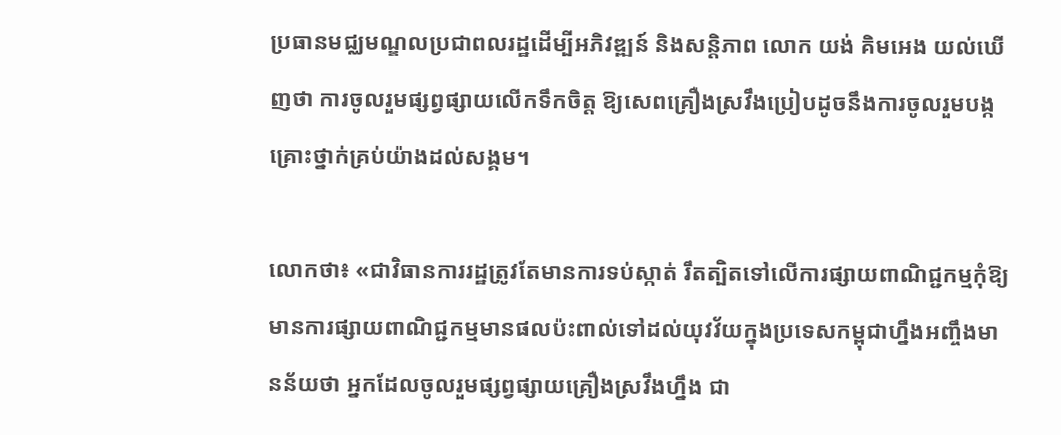ប្រធានមជ្ឈមណ្ឌលប្រជាពលរដ្ឋដើម្បីអភិវឌ្ឍន៍ និងសន្តិភាព លោក យង់ គិមអេង យល់ឃើញថា ការចូលរួមផ្សព្វផ្សាយលើកទឹកចិត្ត ឱ្យសេពគ្រឿងស្រវឹងប្រៀបដូចនឹងការចូលរួមបង្កគ្រោះថ្នាក់គ្រប់យ៉ាងដល់សង្គម។

លោកថា៖ «ជាវិធានការរដ្ឋត្រូវតែមានការទប់ស្កាត់ រឹតត្បិតទៅលើការផ្សាយពាណិជ្ជកម្មកុំឱ្យមានការផ្សាយពាណិជ្ជកម្មមានផលប៉ះពាល់ទៅដល់យុវវ័យក្នុងប្រទេសកម្ពុជាហ្នឹងអញ្ចឹងមានន័យថា អ្នកដែលចូលរួមផ្សព្វផ្សាយគ្រឿងស្រវឹងហ្នឹង ជា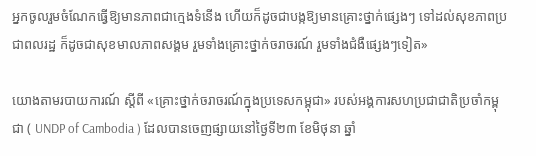អ្នកចូលរួមចំណែកធ្វើឱ្យមានភាពជាក្មេងទំនើង ហើយក៏ដូចជាបង្កឱ្យមានគ្រោះថ្នាក់ផ្សេងៗ ទៅដល់សុខភាពប្រជាពលរដ្ឋ ក៏ដូចជាសុខមាលភាពសង្គម រួមទាំងគ្រោះថ្នាក់ចរាចរណ៍ រួមទាំងជំងឺផ្សេងៗទៀត»

យោងតាមរបាយការណ៍ ស្តីពី «គ្រោះថ្នាក់ចរាចរណ៍ក្នុងប្រទេសកម្ពុជា» របស់អង្គការសហប្រជាជាតិប្រចាំកម្ពុជា ( UNDP of Cambodia ) ដែលបានចេញផ្សាយនៅថ្ងៃទី២៣ ខែមិថុនា ឆ្នាំ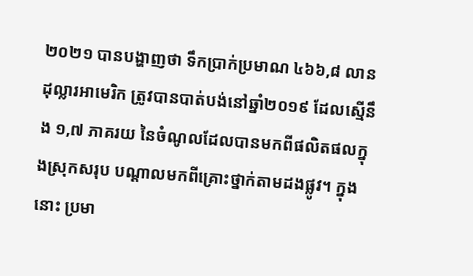២០២១ បានបង្ហាញថា ទឹកប្រាក់ប្រមាណ ៤៦៦,៨ លានដុល្លារអាមេរិក ត្រូវបានបាត់បង់នៅឆ្នាំ២០១៩ ដែលស្មើនឹង ១,៧ ភាគរយ នៃចំណូលដែលបានមកពីផលិតផលក្នុងស្រុកសរុប បណ្តាលមកពីគ្រោះថ្នាក់តាមដងផ្លូវ។ ក្នុងនោះ ប្រមា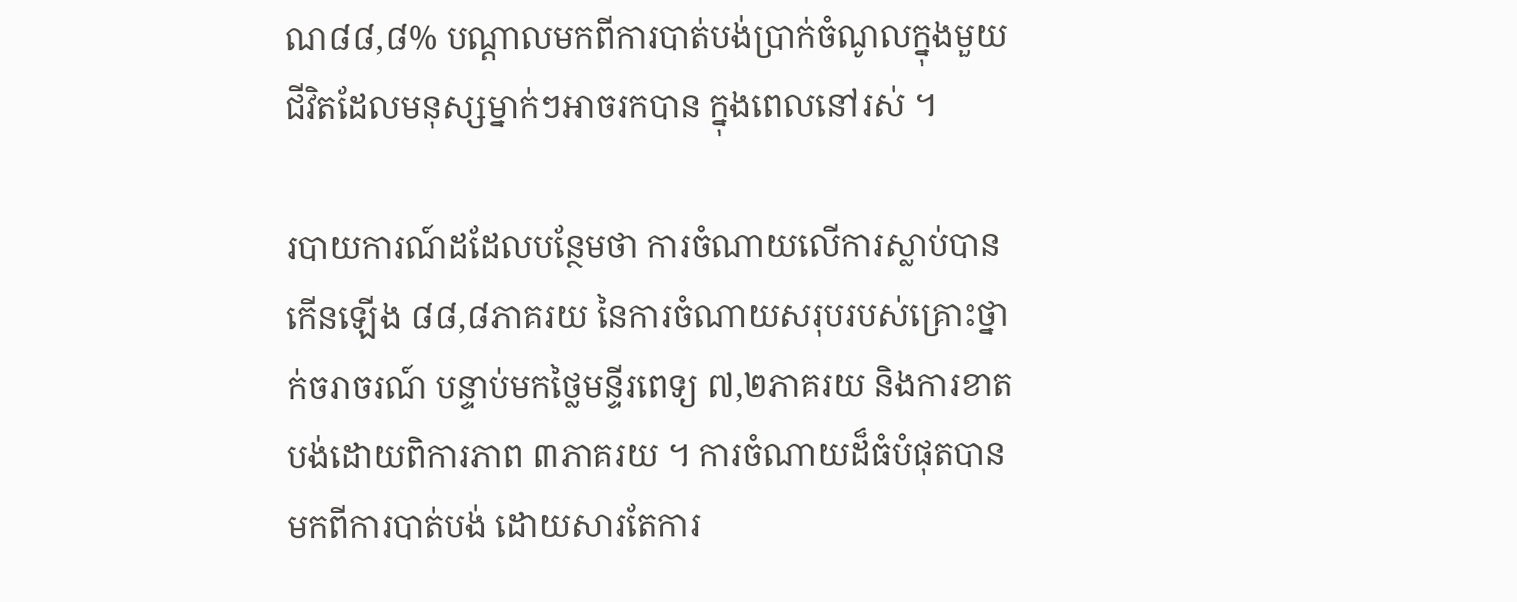ណ៨៨,៨% បណ្តាលមកពីការបាត់បង់ប្រាក់ចំណូលក្នុងមួយជីវិតដែលមនុស្សម្នាក់ៗអាចរកបាន ក្នុងពេលនៅរស់ ។

របាយការណ៍ដដែលបន្ថែមថា ការចំណាយលើការស្លាប់បានកើនឡើង ៨៨,៨ភាគរយ នៃការចំណាយសរុបរបស់គ្រោះថ្នាក់ចរាចរណ៍ បន្ទាប់មកថ្លៃមន្ទីរពេទ្យ ៧,២ភាគរយ និងការខាតបង់ដោយពិការភាព ៣ភាគរយ ។ ការចំណាយដ៏ធំបំផុតបានមកពីការបាត់បង់ ដោយសារតែការ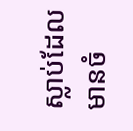ស្លាប់ដែលមានចំ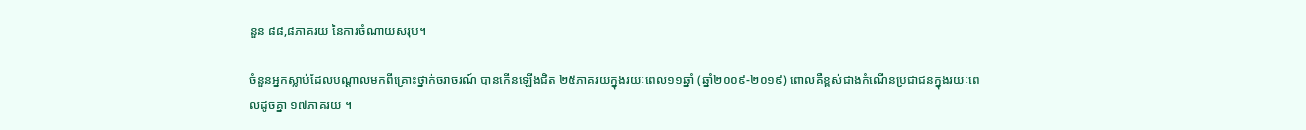នួន ៨៨,៨ភាគរយ នៃការចំណាយសរុប។

ចំនួនអ្នកស្លាប់ដែលបណ្តាលមកពីគ្រោះថ្នាក់ចរាចរណ៍ បានកើនឡើងជិត ២៥ភាគរយក្នុងរយៈពេល១១ឆ្នាំ (ឆ្នាំ២០០៩-២០១៩) ពោលគឺខ្ពស់ជាងកំណើនប្រជាជនក្នុងរយៈពេលដូចគ្នា ១៧ភាគរយ ។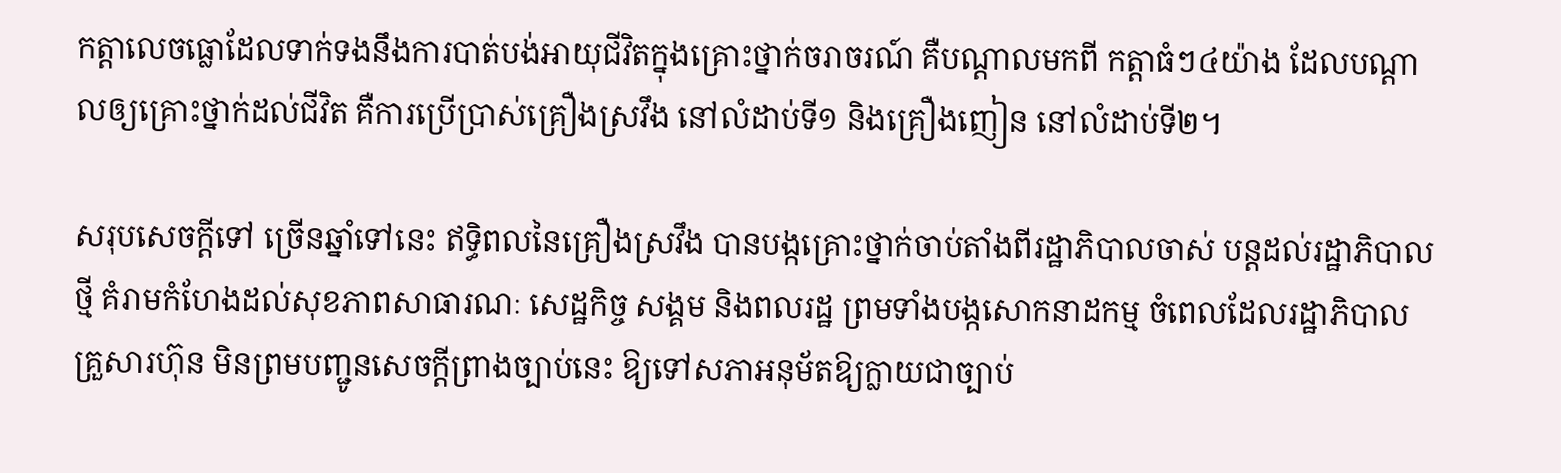កត្តាលេចធ្លោដែលទាក់ទងនឹងការបាត់បង់អាយុជីវិតក្នុងគ្រោះថ្នាក់ចរាចរណ៍ គឺបណ្តាលមកពី កត្តាធំៗ៤យ៉ាង ដែលបណ្តាលឲ្យគ្រោះថ្នាក់ដល់ជីវិត គឺការប្រើប្រាស់គ្រឿងស្រវឹង នៅលំដាប់ទី១ និងគ្រឿងញៀន នៅលំដាប់ទី២។

សរុបសេចក្តីទៅ ច្រើនឆ្នាំទៅនេះ ឥទ្ធិពលនៃគ្រឿងស្រវឹង បានបង្កគ្រោះថ្នាក់ចាប់តាំងពីរដ្ឋាភិបាលចាស់ បន្តដល់រដ្ឋាភិបាលថ្មី គំរាមកំហែងដល់សុខភាពសាធារណៈ សេដ្ឋកិច្ច សង្គម និងពលរដ្ឋ ព្រមទាំងបង្កសោកនាដកម្ម ចំពេលដែលរដ្ឋាភិបាលគ្រួសារហ៊ុន មិនព្រមបញ្ជូនសេចក្តីព្រាងច្បាប់នេះ ឱ្យទៅសភាអនុម័តឱ្យក្លាយជាច្បាប់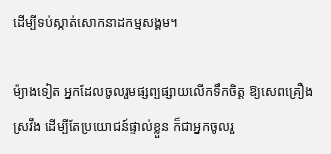ដើម្បីទប់ស្កាត់សោកនាដកម្មសង្គម។

ម៉្យាងទៀត អ្នកដែលចូលរួមផ្សព្បផ្សាយលើកទឹកចិត្ត ឱ្យសេពគ្រឿងស្រវឹង ដើម្បីតែប្រយោជន៍ផ្ទាល់ខ្លួន ក៏ជាអ្នកចូលរួ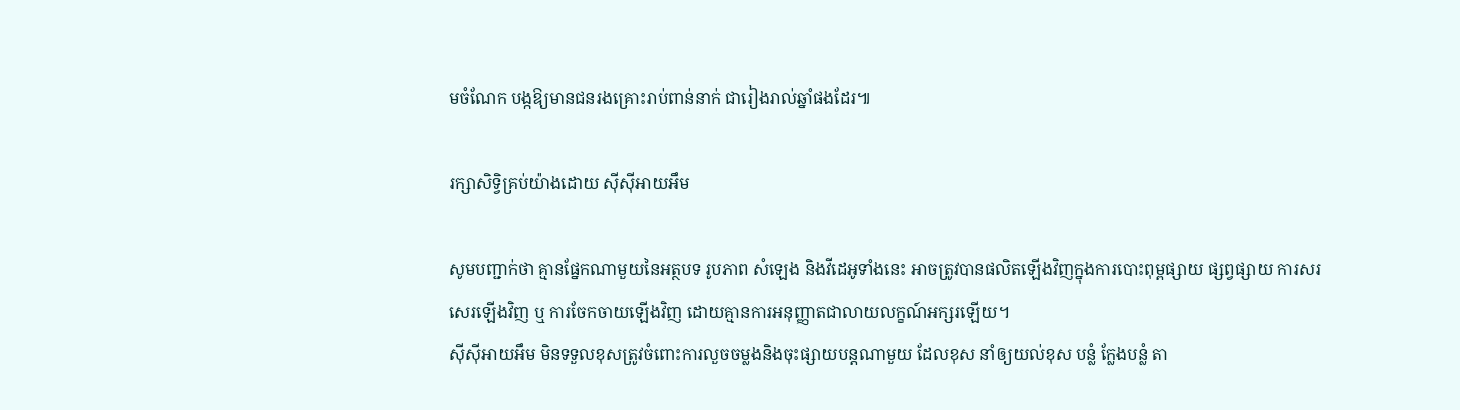មចំណែក បង្កឱ្យមានជនរងគ្រោះរាប់ពាន់នាក់ ជារៀងរាល់ឆ្នាំផងដែរ៕

រក្សាសិទ្វិគ្រប់យ៉ាងដោយ ស៊ីស៊ីអាយអឹម

សូមបញ្ជាក់ថា គ្មានផ្នែកណាមួយនៃអត្ថបទ រូបភាព សំឡេង និងវីដេអូទាំងនេះ អាចត្រូវបានផលិតឡើងវិញក្នុងការបោះពុម្ពផ្សាយ ផ្សព្វផ្សាយ ការសរសេរឡើងវិញ ឬ ការចែកចាយឡើងវិញ ដោយគ្មានការអនុញ្ញាតជាលាយលក្ខណ៍អក្សរឡើយ។
ស៊ីស៊ីអាយអឹម មិនទទួលខុសត្រូវចំពោះការលួចចម្លងនិងចុះផ្សាយបន្តណាមួយ ដែលខុស នាំឲ្យយល់ខុស បន្លំ ក្លែងបន្លំ តា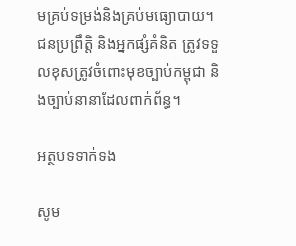មគ្រប់ទម្រង់និងគ្រប់មធ្យោបាយ។ ជនប្រព្រឹត្តិ និងអ្នកផ្សំគំនិត ត្រូវទទួលខុសត្រូវចំពោះមុខច្បាប់កម្ពុជា និងច្បាប់នានាដែលពាក់ព័ន្ធ។

អត្ថបទទាក់ទង

សូម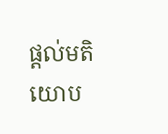ផ្ដល់មតិយោប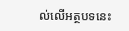ល់លើអត្ថបទនេះ